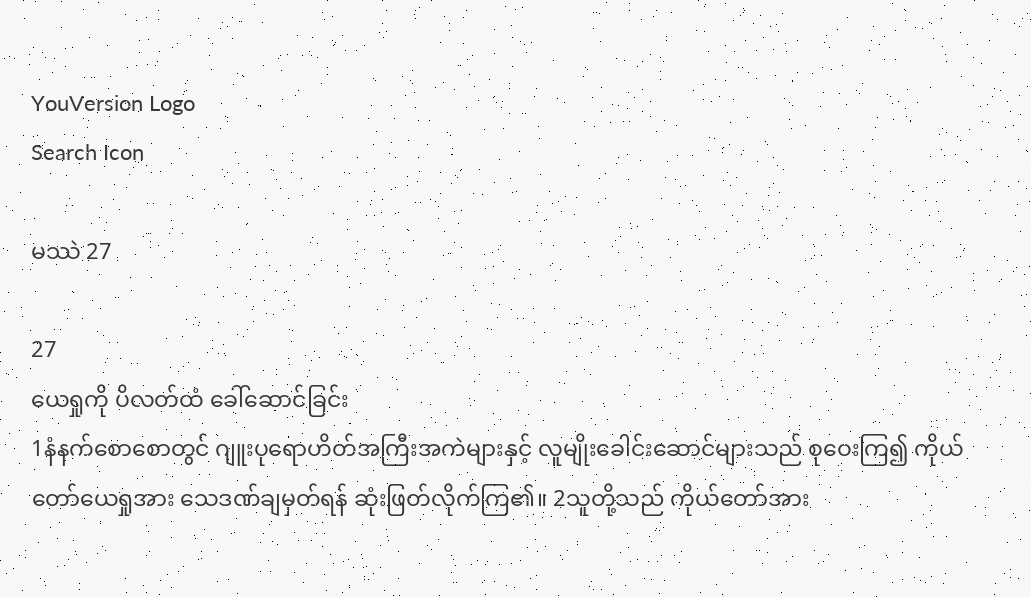YouVersion Logo
Search Icon

မဿဲ 27

27
ယေရှုကို ပိလတ်ထံ ခေါ်ဆောင်ခြင်း
1နံနက်စောစောတွင် ဂျူးပုရောဟိတ်အကြီးအကဲများနှင့် လူမျိုးခေါင်းဆောင်များသည် စုဝေးကြ၍ ကိုယ်တော်ယေရှုအား သေဒဏ်ချမှတ်ရန် ဆုံးဖြတ်လိုက်ကြ၏။ 2သူတို့သည် ကိုယ်တော်အား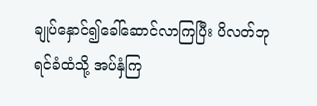ချုပ်နှောင်၍ခေါ်ဆောင်လာကြပြီး ပိလတ်ဘုရင်ခံထံသို့ အပ်နှံကြ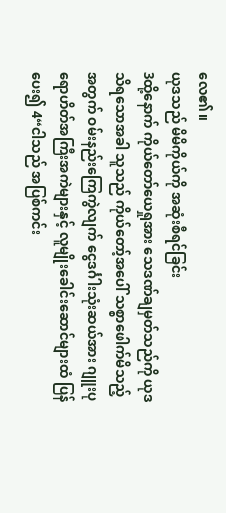လေ၏။
ယုဒသည် မိမိကိုယ်ကို အဆုံးစီရင်ခြင်း
3ထို့နောက် ကိုယ်တော်ယေရှုအား သေဒဏ်ချမှတ်သည်ကို ယုဒသိရသောအခါ သူသည် ကိုယ်တော့်အပေါ် သစ္စာဖေါက်မိသည့်အတွက် ဝမ်းနည်းကြေကွဲလျက် ငွေဒင်္ဂါးသုံးဆယ်အား ဂျူးပုရောဟိတ်အကြီးအကဲများနှင့် လူမျိုးခေါင်းဆောင်များထံ ပြန်ပေး၍ 4“ငါသည် အပြစ်ကင်း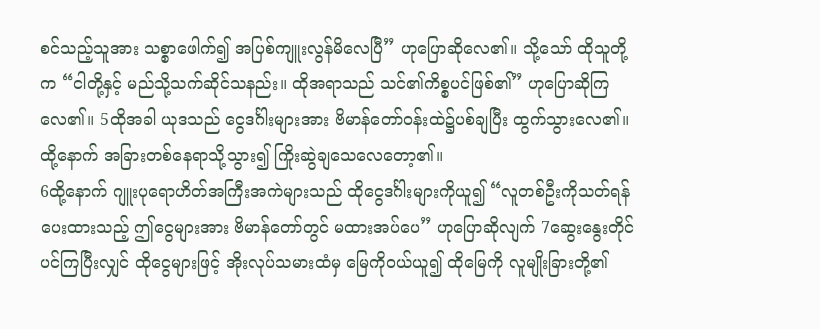စင်သည့်သူအား သစ္စာဖေါက်၍ အပြစ်ကျူးလွန်မိလေပြီ” ဟုပြောဆိုလေ၏။ သို့သော် ထိုသူတို့က “ငါတို့နှင့် မည်သို့သက်ဆိုင်သနည်း။ ထိုအရာသည် သင်၏ကိစ္စပင်ဖြစ်၏” ဟုပြောဆိုကြလေ၏။ 5ထိုအခါ ယုဒသည် ငွေဒင်္ဂါးများအား ဗိမာန်တော်ဝန်းထဲ၌ပစ်ချပြီး ထွက်သွားလေ၏။ ထို့နောက် အခြားတစ်နေရာသို့သွား၍ ကြိုးဆွဲချသေလေတော့၏။
6ထို့နောက် ဂျူးပုရောဟိတ်အကြီးအကဲများသည် ထိုငွေဒင်္ဂါးများကိုယူ၍ “လူတစ်ဦးကိုသတ်ရန် ပေးထားသည့် ဤငွေများအား ဗိမာန်တော်တွင် မထားအပ်ပေ” ဟုပြောဆိုလျက် 7ဆွေးနွေးတိုင်ပင်ကြပြီးလျှင် ထိုငွေများဖြင့် အိုးလုပ်သမားထံမှ မြေကိုဝယ်ယူ၍ ထိုမြေကို လူမျိုးခြားတို့၏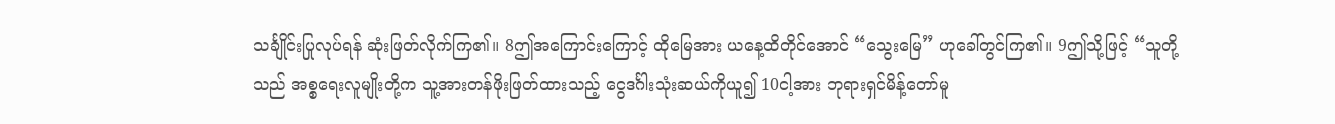သင်္ချိုင်းပြုလုပ်ရန် ဆုံးဖြတ်လိုက်ကြ၏။ 8ဤအကြောင်းကြောင့် ထိုမြေအား ယနေ့ထိတိုင်အောင် “သွေးမြေ” ဟုခေါ်တွင်ကြ၏။ 9ဤသို့ဖြင့် “သူတို့သည် အစ္စရေးလူမျိုးတို့က သူ့အားတန်ဖိုးဖြတ်ထားသည့် ငွေဒင်္ဂါးသုံးဆယ်ကိုယူ၍ 10ငါ့အား ဘုရားရှင်မိန့်တော်မူ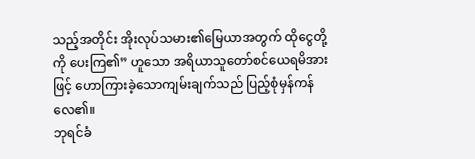သည့်အတိုင်း အိုးလုပ်သမား၏မြေယာအတွက် ထိုငွေတို့ကို ပေးကြ၏” ဟူသော အရိယာသူတော်စင်ယေရမိအားဖြင့် ဟောကြားခဲ့သောကျမ်းချက်သည် ပြည့်စုံမှန်ကန်လေ၏။
ဘုရင်ခံ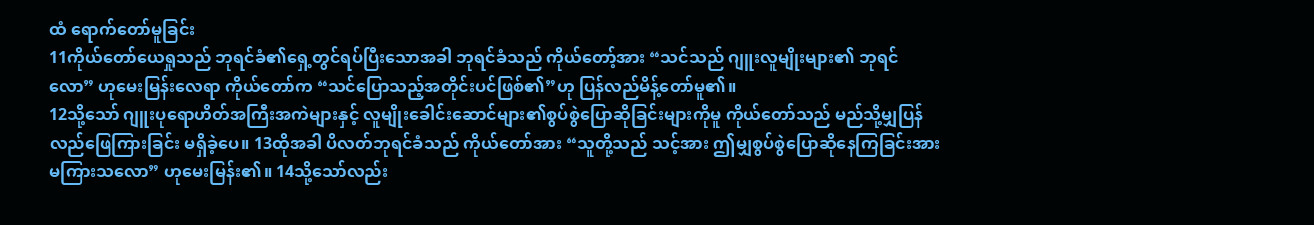ထံ ရောက်တော်မူခြင်း
11ကိုယ်တော်ယေရှုသည် ဘုရင်ခံ၏ရှေ့တွင်ရပ်ပြီးသောအခါ ဘုရင်ခံသည် ကိုယ်တော့်အား “သင်သည် ဂျူးလူမျိုးများ၏ ဘုရင်လော” ဟုမေးမြန်းလေရာ ကိုယ်တော်က “သင်ပြောသည့်အတိုင်းပင်ဖြစ်၏”ဟု ပြန်လည်မိန့်တော်မူ၏။
12သို့သော် ဂျူးပုရောဟိတ်အကြီးအကဲများနှင့် လူမျိုးခေါင်းဆောင်များ၏စွပ်စွဲပြောဆိုခြင်းများကိုမူ ကိုယ်တော်သည် မည်သို့မျှပြန်လည်ဖြေကြားခြင်း မရှိခဲ့ပေ။ 13ထိုအခါ ပိလတ်ဘုရင်ခံသည် ကိုယ်တော်အား “သူတို့သည် သင့်အား ဤမျှစွပ်စွဲပြောဆိုနေကြခြင်းအား မကြားသလော” ဟုမေးမြန်း၏။ 14သို့သော်လည်း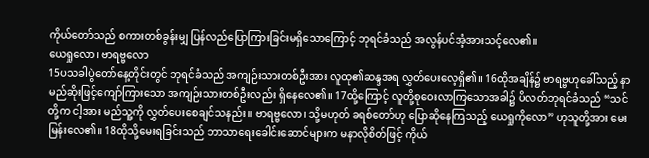ကိုယ်တော်သည် စကားတစ်ခွန်းမျှ ပြန်လည်ပြောကြားခြင်းမရှိသောကြောင့် ဘုရင်ခံသည် အလွန်ပင်အံ့အားသင့်လေ၏။
ယေရှုလော၊ ဗာရဗ္ဗလော
15ပသခါပွဲတော်နေ့တိုင်းတွင် ဘုရင်ခံသည် အကျဉ်းသားတစ်ဦးအား လူထု၏ဆန္ဒအရ လွှတ်ပေးလေ့ရှိ၏။ 16ထိုအချိန်၌ ဗာရဗ္ဗဟုခေါ်သည့် နာမည်ဆိုးဖြင့်ကျော်ကြားသော အကျဉ်းသားတစ်ဦးလည်း ရှိနေလေ၏။ 17ထို့ကြောင့် လူတို့စုဝေးလာကြသောအခါ၌ ပိလတ်ဘုရင်ခံသည် “သင်တို့က ငါ့အား မည်သူ့ကို လွှတ်ပေးစေချင်သနည်း။ ဗာရဗ္ဗလော၊ သို့မဟုတ် ခရစ်တော်ဟု ပြောဆိုနေကြသည့် ယေရှုကိုလော” ဟုသူတို့အား မေးမြန်းလေ၏။ 18ထိုသို့မေးရခြင်းသည် ဘာသာရေးခေါင်းဆောင်များက မနာလိုစိတ်ဖြင့် ကိုယ်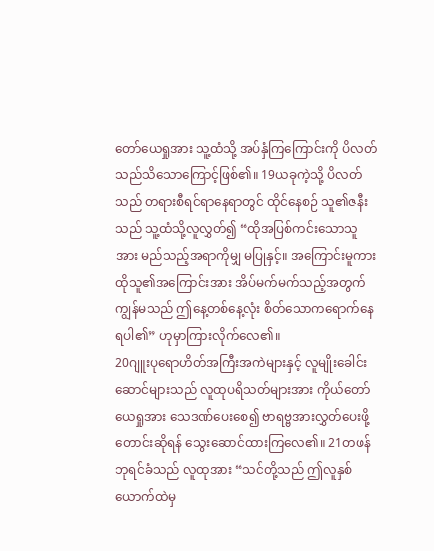တော်ယေရှုအား သူ့ထံသို့ အပ်နှံကြကြောင်းကို ပိလတ်သည်သိသောကြောင့်ဖြစ်၏။ 19ယခုကဲ့သို့ ပိလတ်သည် တရားစီရင်ရာနေရာတွင် ထိုင်နေစဉ် သူ၏ဇနီးသည် သူ့ထံသို့လူလွှတ်၍ “ထိုအပြစ်ကင်းသောသူအား မည်သည့်အရာကိုမျှ မပြုနှင့်။ အကြောင်းမူကား ထိုသူ၏အကြောင်းအား အိပ်မက်မက်သည့်အတွက် ကျွန်မသည် ဤနေ့တစ်နေ့လုံး စိတ်သောကရောက်နေရပါ၏” ဟုမှာကြားလိုက်လေ၏။
20ဂျူးပုရောဟိတ်အကြီးအကဲများနှင့် လူမျိုးခေါင်းဆောင်များသည် လူထုပရိသတ်များအား ကိုယ်တော်ယေရှုအား သေဒဏ်ပေးစေ၍ ဗာရဗ္ဗအားလွှတ်ပေးဖို့ တောင်းဆိုရန် သွေးဆောင်ထားကြလေ၏။ 21တဖန် ဘုရင်ခံသည် လူထုအား “သင်တို့သည် ဤလူနှစ်ယောက်ထဲမှ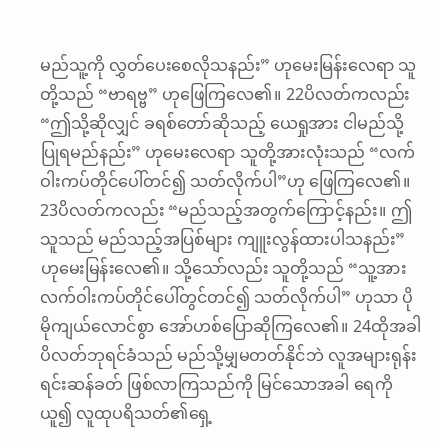မည်သူ့ကို လွှတ်ပေးစေလိုသနည်း” ဟုမေးမြန်းလေရာ သူတို့သည် “ဗာရဗ္ဗ” ဟုဖြေကြလေ၏။ 22ပိလတ်ကလည်း “ဤသို့ဆိုလျှင် ခရစ်တော်ဆိုသည့် ယေရှုအား ငါမည်သို့ပြုရမည်နည်း” ဟုမေးလေရာ သူတို့အားလုံးသည် “လက်ဝါးကပ်တိုင်ပေါ်တင်၍ သတ်လိုက်ပါ”ဟု ဖြေကြလေ၏။ 23ပိလတ်ကလည်း “မည်သည့်အတွက်ကြောင့်နည်း။ ဤသူသည် မည်သည့်အပြစ်များ ကျူးလွန်ထားပါသနည်း” ဟုမေးမြန်းလေ၏။ သို့သော်လည်း သူတို့သည် “သူ့အားလက်ဝါးကပ်တိုင်ပေါ်တွင်တင်၍ သတ်လိုက်ပါ” ဟုသာ ပိုမိုကျယ်လောင်စွာ အော်ဟစ်ပြောဆိုကြလေ၏။ 24ထိုအခါ ပိလတ်ဘုရင်ခံသည် မည်သို့မျှမတတ်နိုင်ဘဲ လူအများရုန်းရင်းဆန်ခတ် ဖြစ်လာကြသည်ကို မြင်သောအခါ ရေကိုယူ၍ လူထုပရိသတ်၏ရှေ့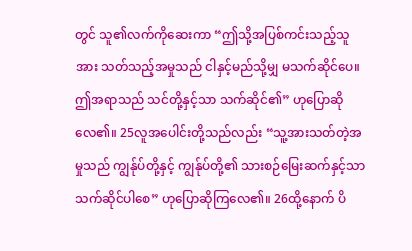တွင် သူ၏လက်ကိုဆေးကာ “ဤသို့အပြစ်ကင်းသည့်သူအား သတ်သည့်အမှုသည် ငါနှင့်မည်သို့မျှ မသက်ဆိုင်ပေ။ ဤအရာသည် သင်တို့နှင့်သာ သက်ဆိုင်၏” ဟုပြောဆိုလေ၏။ 25လူအပေါင်းတို့သည်လည်း “သူ့အားသတ်တဲ့အမှုသည် ကျွန်ုပ်တို့နှင့် ကျွန်ုပ်တို့၏ သားစဉ်မြေးဆက်နှင့်သာ သက်ဆိုင်ပါစေ” ဟုပြောဆိုကြလေ၏။ 26ထို့နောက် ပိ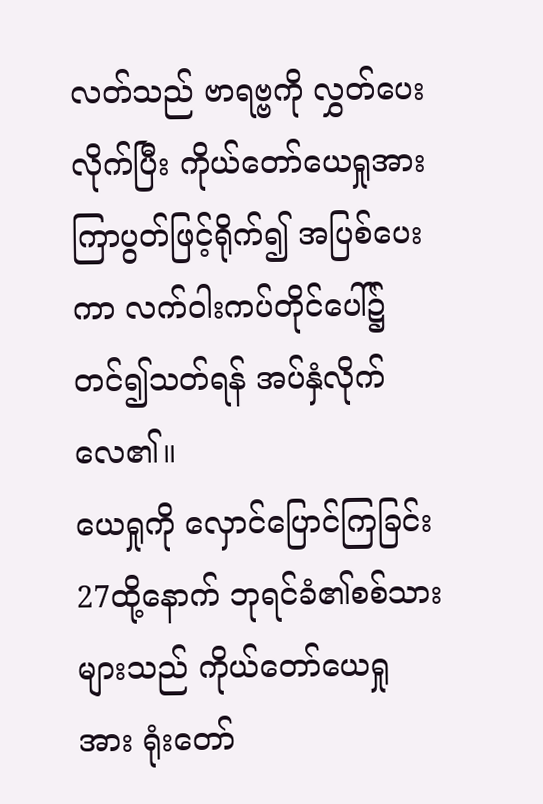လတ်သည် ဗာရဗ္ဗကို လွှတ်ပေးလိုက်ပြီး ကိုယ်တော်ယေရှုအား ကြာပွတ်ဖြင့်ရိုက်၍ အပြစ်ပေးကာ လက်ဝါးကပ်တိုင်ပေါ်၌ တင်၍သတ်ရန် အပ်နှံလိုက်လေ၏။
ယေရှုကို လှောင်ပြောင်ကြခြင်း
27ထို့နောက် ဘုရင်ခံ၏စစ်သားများသည် ကိုယ်တော်ယေရှုအား ရုံးတော်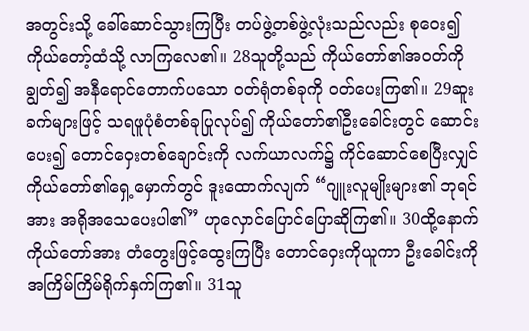အတွင်းသို့ ခေါ်ဆောင်သွားကြပြီး တပ်ဖွဲ့တစ်ဖွဲ့လုံးသည်လည်း စုဝေး၍ ကိုယ်တော့်ထံသို့ လာကြလေ၏။ 28သူတို့သည် ကိုယ်တော်၏အဝတ်ကို ချွတ်၍ အနီရောင်တောက်ပသော ဝတ်ရုံတစ်ခုကို ဝတ်ပေးကြ၏။ 29ဆူးခက်များဖြင့် သရဖူပုံစံတစ်ခုပြုလုပ်၍ ကိုယ်တော်၏ဦးခေါင်းတွင် ဆောင်းပေး၍ တောင်ဝှေးတစ်ချောင်းကို လက်ယာလက်၌ ကိုင်ဆောင်စေပြီးလျှင် ကိုယ်တော်၏ရှေ့မှောက်တွင် ဒူးထောက်လျက် “ဂျူးလူမျိုးများ၏ ဘုရင်အား အရိုအသေပေးပါ၏” ဟုလှောင်ပြောင်ပြောဆိုကြ၏။ 30ထို့နောက် ကိုယ်တော်အား တံတွေးဖြင့်ထွေးကြပြီး တောင်ဝှေးကိုယူကာ ဦးခေါင်းကို အကြိမ်ကြိမ်ရိုက်နှက်ကြ၏။ 31သူ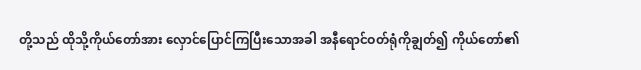တို့သည် ထိုသို့ကိုယ်တော်အား လှောင်ပြောင်ကြပြီးသောအခါ အနီရောင်ဝတ်ရုံကိုချွတ်၍ ကိုယ်တော်၏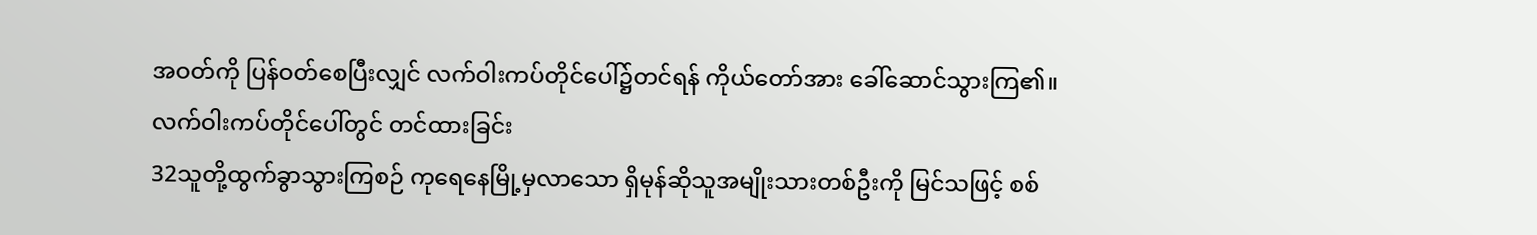အဝတ်ကို ပြန်ဝတ်စေပြီးလျှင် လက်ဝါးကပ်တိုင်ပေါ်၌တင်ရန် ကိုယ်တော်အား ခေါ်ဆောင်သွားကြ၏။
လက်ဝါးကပ်တိုင်ပေါ်တွင် တင်ထားခြင်း
32သူတို့ထွက်ခွာသွားကြစဉ် ကုရေနေမြို့မှလာသော ရှိမုန်ဆိုသူအမျိုးသားတစ်ဦးကို မြင်သဖြင့် စစ်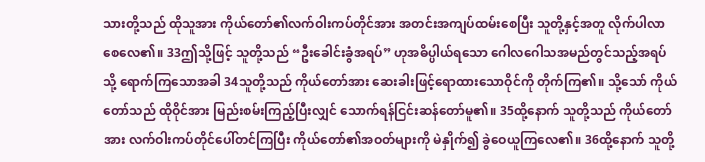သားတို့သည် ထိုသူအား ကိုယ်တော်၏လက်ဝါးကပ်တိုင်အား အတင်းအကျပ်ထမ်းစေပြီး သူတို့နှင့်အတူ လိုက်ပါလာစေလေ၏။ 33ဤသို့ဖြင့် သူတို့သည် “ဦးခေါင်းခွံအရပ်” ဟုအဓိပ္ပါယ်ရသော ဂေါလဂေါသအမည်တွင်သည့်အရပ်သို့ ရောက်ကြသောအခါ 34သူတို့သည် ကိုယ်တော်အား ဆေးခါးဖြင့်ရောထားသောဝိုင်ကို တိုက်ကြ၏။ သို့သော် ကိုယ်တော်သည် ထိုဝိုင်အား မြည်းစမ်းကြည့်ပြီးလျှင် သောက်ရန်ငြင်းဆန်တော်မူ၏။ 35ထို့နောက် သူတို့သည် ကိုယ်တော်အား လက်ဝါးကပ်တိုင်ပေါ်တင်ကြပြီး ကိုယ်တော်၏အဝတ်များကို မဲနှိုက်၍ ခွဲဝေယူကြလေ၏။ 36ထို့နောက် သူတို့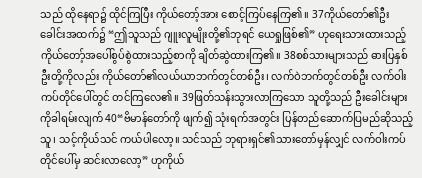သည် ထိုနေရာ၌ ထိုင်ကြပြီး ကိုယ်တော့်အား စောင့်ကြပ်နေကြ၏။ 37ကိုယ်တော်၏ဦးခေါင်းအထက်၌ “ဤသူသည် ဂျူးလူမျိုးတို့၏ဘုရင် ယေရှုဖြစ်၏” ဟုရေးသားထားသည့် ကိုယ်တော့်အပေါ်စွပ်စွဲထားသည့်စာကို ချိတ်ဆွဲထားကြ၏။ 38စစ်သားများသည် ဓားပြနှစ်ဦးတို့ကိုလည်း ကိုယ်တော်၏လယ်ယာဘက်တွင်တစ်ဦး၊ လက်ဝဲဘက်တွင်တစ်ဦး လက်ဝါးကပ်တိုင်ပေါ်တွင် တင်ကြလေ၏။ 39ဖြတ်သန်းသွားလာကြသော သူတို့သည် ဦးခေါင်းများကိုခါရမ်းလျက် 40“ဗိမာန်တော်ကို ဖျက်၍ သုံးရက်အတွင်း ပြန်တည်ဆောက်ပြမည်ဆိုသည့်သူ၊ သင့်ကိုယ်သင် ကယ်ပါလော့။ သင်သည် ဘုရားရှင်၏သားတော်မှန်လျှင် လက်ဝါးကပ်တိုင်ပေါ်မှ ဆင်းလာလော့” ဟုကိုယ်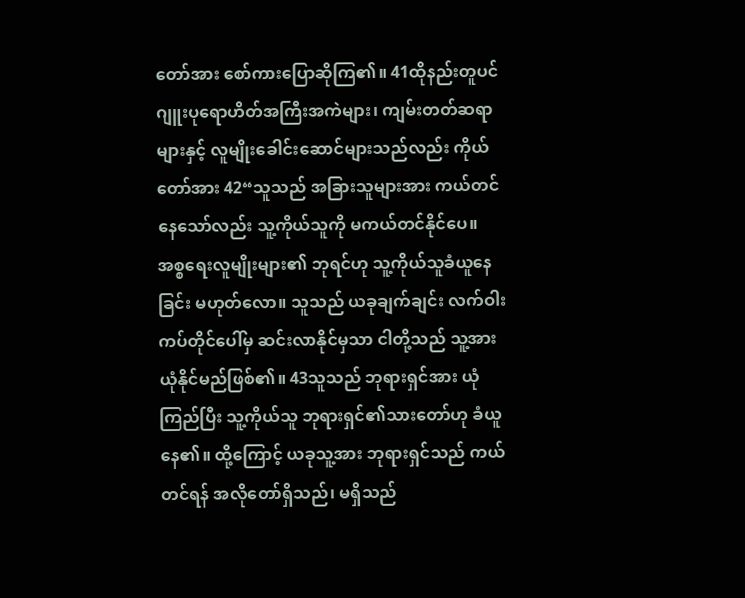တော်အား စော်ကားပြောဆိုကြ၏။ 41ထိုနည်းတူပင် ဂျူးပုရောဟိတ်အကြီးအကဲများ၊ ကျမ်းတတ်ဆရာများနှင့် လူမျိုးခေါင်းဆောင်များသည်လည်း ကိုယ်တော်အား 42“သူသည် အခြားသူများအား ကယ်တင်နေသော်လည်း သူ့ကိုယ်သူကို မကယ်တင်နိုင်ပေ။ အစ္စရေးလူမျိုးများ၏ ဘုရင်ဟု သူ့ကိုယ်သူခံယူနေခြင်း မဟုတ်လော။ သူသည် ယခုချက်ချင်း လက်ဝါးကပ်တိုင်ပေါ်မှ ဆင်းလာနိုင်မှသာ ငါတို့သည် သူ့အားယုံနိုင်မည်ဖြစ်၏။ 43သူသည် ဘုရားရှင်အား ယုံကြည်ပြီး သူ့ကိုယ်သူ ဘုရားရှင်၏သားတော်ဟု ခံယူနေ၏။ ထို့ကြောင့် ယခုသူ့အား ဘုရားရှင်သည် ကယ်တင်ရန် အလိုတော်ရှိသည်၊ မရှိသည်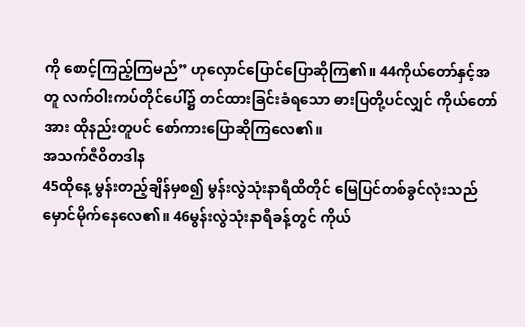ကို စောင့်ကြည့်ကြမည်” ဟုလှောင်ပြောင်ပြောဆိုကြ၏။ 44ကိုယ်တော်နှင့်အတူ လက်ဝါးကပ်တိုင်ပေါ်၌ တင်ထားခြင်းခံရသော ဓားပြတို့ပင်လျှင် ကိုယ်တော်အား ထိုနည်းတူပင် စော်ကားပြောဆိုကြလေ၏။
အသက်ဇီဝိတဒါန
45ထိုနေ့ မွန်းတည့်ချိန်မှစ၍ မွန်းလွဲသုံးနာရီထိတိုင် မြေပြင်တစ်ခွင်လုံးသည် မှောင်မိုက်နေလေ၏။ 46မွန်းလွဲသုံးနာရီခန့်တွင် ကိုယ်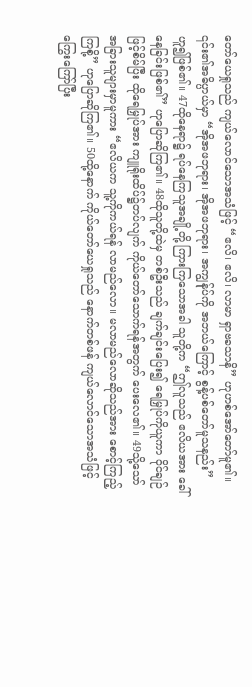တော်ယေရှုသည် ကျယ်လောင်သောအသံဖြင့် “ဧလိ၊ ဧလိ၊ လာမာ ရှာဗခသာနိ” ဟုဟစ်အော်တော်မူ၏။ ၎င်း၏အဓိပ္ပာယ်မှာ “အိုအဖဘုရား၊ အိုအဖဘုရား၊ အကျွန်ုပ်ကို အဘယ်ကြောင့် စွန့်ပစ်တော်မူသနည်း” ဟူ၍ဖြစ်၏။ 47ထိုနေရာ၌ ရပ်နေကြသူအချို့တို့ ကြားကြသောအခါ သူတို့က “ဤလူသည် ဧလိယအား ခေါ်နေခြင်းဖြစ်၏” ဟုပြောဆိုကြ၏။ 48ထိုသူတို့ထဲမှ တစ်ဦးသည် ချက်ချင်းပြေး၍ ရေမြှုပ်ကိုယူကာ ဝိုင်ချဉ်ဖြင့်စိမ်ပြီး ထိုရေမြှုပ်အား ကျူရိုးထိပ်၌တပ်လျက် ကိုယ်တော်သောက်ရန်အတွက် ပေးလေ၏။ 49သို့သော် အခြားသူများမှာမူကား “ဧလိယက သူ့ကိုကယ်ရန် လာမည်လော။ မလာမည်လောဆိုသည်အား စောင့်ကြည့်ကြစို့” ဟုပြောဆိုကြ၏။ 50ထို့နောက် ကိုယ်တော်ယေရှုသည် နောက်တစ်ဖန် ကျယ်လောင်သောအသံဖြင့် ကြွေးကြော်ပြီး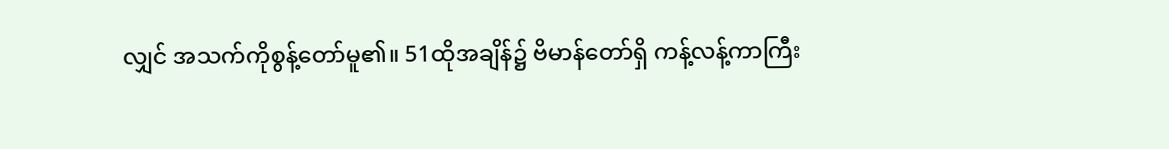လျှင် အသက်ကိုစွန့်တော်မူ၏။ 51ထိုအချိန်၌ ဗိမာန်တော်ရှိ ကန့်လန့်ကာကြီး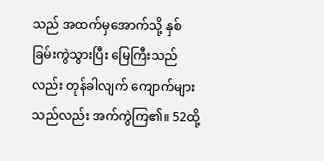သည် အထက်မှအောက်သို့ နှစ်ခြမ်းကွဲသွားပြီး မြေကြီးသည်လည်း တုန်ခါလျက် ကျောက်များသည်လည်း အက်ကွဲကြ၏။ 52ထို့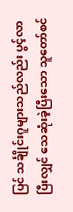ပြင် သင်္ချိုင်းဂူများသည်လည်း ပွင့်လာပြီးလျှင် သေဆုံးခဲ့ပြီးသော သူတော်စင်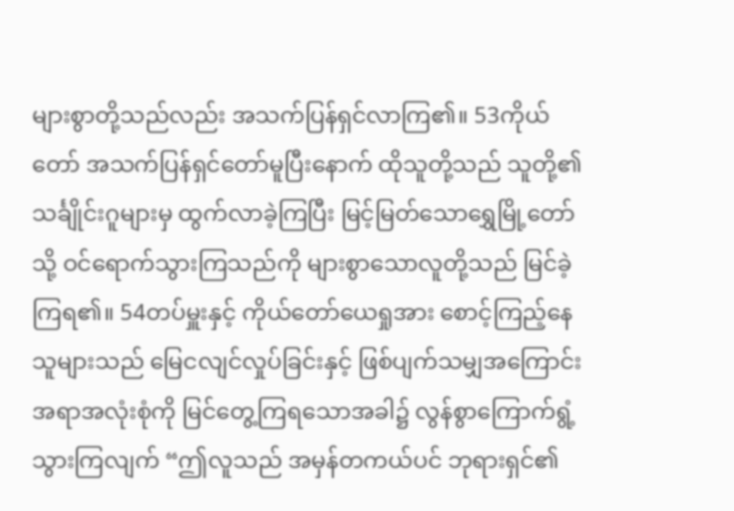များစွာတို့သည်လည်း အသက်ပြန်ရှင်လာကြ၏။ 53ကိုယ်တော် အသက်ပြန်ရှင်တော်မူပြီးနောက် ထိုသူတို့သည် သူတို့၏သင်္ချိုင်းဂူများမှ ထွက်လာခဲ့ကြပြီး မြင့်မြတ်သောရွှေမြို့တော်သို့ ဝင်ရောက်သွားကြသည်ကို များစွာသောလူတို့သည် မြင်ခဲ့ကြရ၏။ 54တပ်မှူးနှင့် ကိုယ်တော်ယေရှုအား စောင့်ကြည့်နေသူများသည် မြေငလျင်လှုပ်ခြင်းနှင့် ဖြစ်ပျက်သမျှအကြောင်းအရာအလုံးစုံကို မြင်တွေ့ကြရသောအခါ၌ လွန်စွာကြောက်ရွံ့သွားကြလျက် “ဤလူသည် အမှန်တကယ်ပင် ဘုရားရှင်၏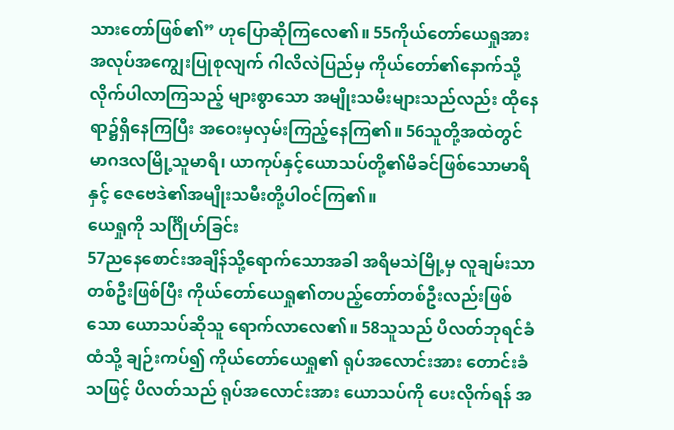သားတော်ဖြစ်၏” ဟုပြောဆိုကြလေ၏။ 55ကိုယ်တော်ယေရှုအား အလုပ်အကျွေးပြုစုလျက် ဂါလိလဲပြည်မှ ကိုယ်တော်၏နောက်သို့ လိုက်ပါလာကြသည့် များစွာသော အမျိုးသမီးများသည်လည်း ထိုနေရာ၌ရှိနေကြပြီး အဝေးမှလှမ်းကြည့်နေကြ၏။ 56သူတို့အထဲတွင် မာဂဒလမြို့သူမာရိ၊ ယာကုပ်နှင့်ယောသပ်တို့၏မိခင်ဖြစ်သောမာရိနှင့် ဇေဗေဒဲ၏အမျိုးသမီးတို့ပါဝင်ကြ၏။
ယေရှုကို သင်္ဂြိုဟ်ခြင်း
57ညနေစောင်းအချိန်သို့ရောက်သောအခါ အရိမသဲမြို့မှ လူချမ်းသာတစ်ဦးဖြစ်ပြီး ကိုယ်တော်ယေရှု၏တပည့်တော်တစ်ဦးလည်းဖြစ်သော ယောသပ်ဆိုသူ ရောက်လာလေ၏။ 58သူသည် ပိလတ်ဘုရင်ခံထံသို့ ချဉ်းကပ်၍ ကိုယ်တော်ယေရှု၏ ရုပ်အလောင်းအား တောင်းခံသဖြင့် ပိလတ်သည် ရုပ်အလောင်းအား ယောသပ်ကို ပေးလိုက်ရန် အ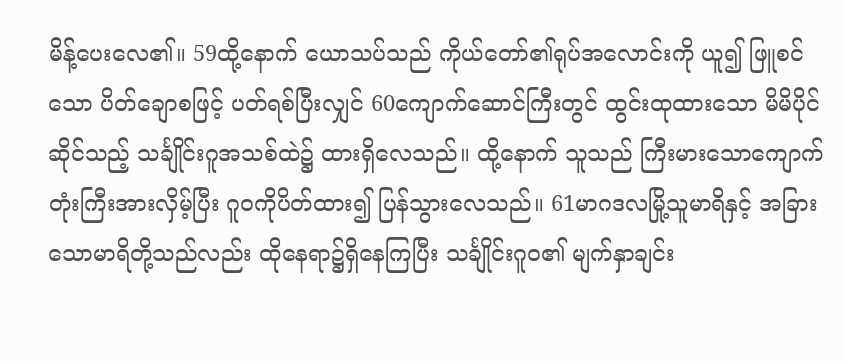မိန့်ပေးလေ၏။ 59ထို့နောက် ယောသပ်သည် ကိုယ်တော်၏ရုပ်အလောင်းကို ယူ၍ ဖြူစင်သော ပိတ်ချောစဖြင့် ပတ်ရစ်ပြီးလျှင် 60ကျောက်ဆောင်ကြီးတွင် ထွင်းထုထားသော မိမိပိုင်ဆိုင်သည့် သင်္ချိုင်းဂူအသစ်ထဲ၌ ထားရှိလေသည်။ ထို့နောက် သူသည် ကြီးမားသောကျောက်တုံးကြီးအားလှိမ့်ပြီး ဂူဝကိုပိတ်ထား၍ ပြန်သွားလေသည်။ 61မာဂဒလမြို့သူမာရိနှင့် အခြားသောမာရိတို့သည်လည်း ထိုနေရာ၌ရှိနေကြပြီး သင်္ချိုင်းဂူဝ၏ မျက်နှာချင်း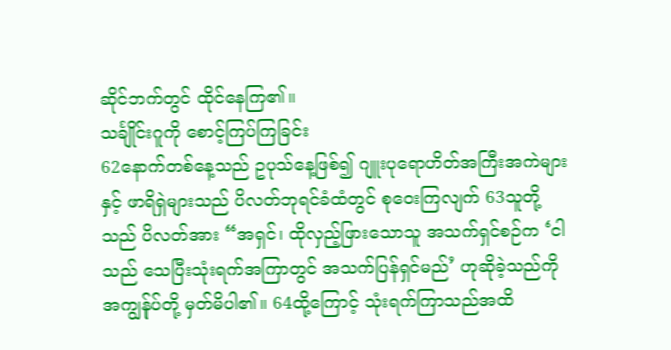ဆိုင်ဘက်တွင် ထိုင်နေကြ၏။
သင်္ချိုင်းဂူကို စောင့်ကြပ်ကြခြင်း
62နောက်တစ်နေ့သည် ဥပုသ်နေ့ဖြစ်၍ ဂျူးပုရောဟိတ်အကြီးအကဲများနှင့် ဖာရိရှဲများသည် ပိလတ်ဘုရင်ခံထံတွင် စုဝေးကြလျက် 63သူတို့သည် ပိလတ်အား “အရှင်၊ ထိုလှည့်ဖြားသောသူ အသက်ရှင်စဉ်က ‘ငါသည် သေပြီးသုံးရက်အကြာတွင် အသက်ပြန်ရှင်မည်’ ဟုဆိုခဲ့သည်ကို အကျွန်ုပ်တို့ မှတ်မိပါ၏။ 64ထို့ကြောင့် သုံးရက်ကြာသည်အထိ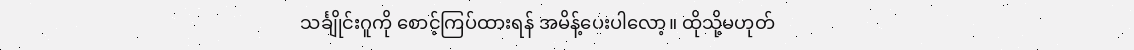သင်္ချိုင်းဂူကို စောင့်ကြပ်ထားရန် အမိန့်ပေးပါလော့။ ထိုသို့မဟုတ်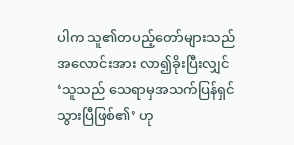ပါက သူ၏တပည့်တော်များသည် အလောင်းအား လာ၍ခိုးပြီးလျှင် ‘သူသည် သေရာမှအသက်ပြန်ရှင်သွားပြီဖြစ်၏’ ဟု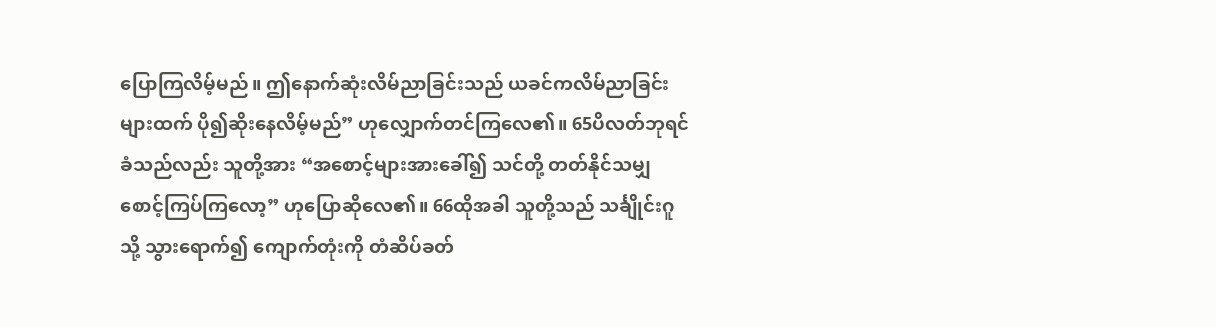ပြောကြလိမ့်မည်။ ဤနောက်ဆုံးလိမ်ညာခြင်းသည် ယခင်ကလိမ်ညာခြင်းများထက် ပို၍ဆိုးနေလိမ့်မည်” ဟုလျှောက်တင်ကြလေ၏။ 65ပိလတ်ဘုရင်ခံသည်လည်း သူတို့အား “အစောင့်များအားခေါ်၍ သင်တို့ တတ်နိုင်သမျှ စောင့်ကြပ်ကြလော့” ဟုပြောဆိုလေ၏။ 66ထိုအခါ သူတို့သည် သင်္ချိုင်းဂူသို့ သွားရောက်၍ ကျောက်တုံးကို တံဆိပ်ခတ်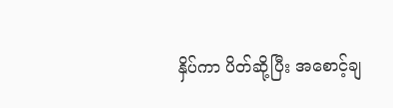နှိပ်ကာ ပိတ်ဆို့ပြီး အစောင့်ချ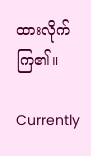ထားလိုက်ကြ၏။

Currently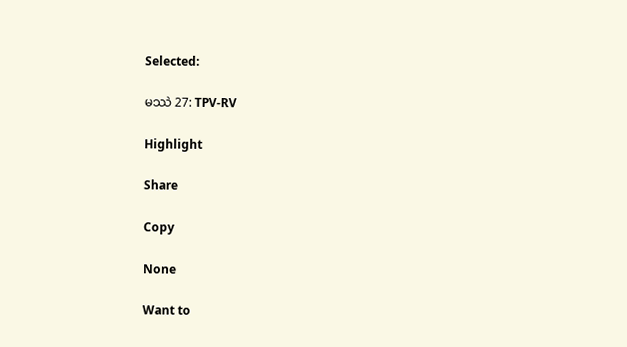Selected:

မဿဲ 27: TPV-RV

Highlight

Share

Copy

None

Want to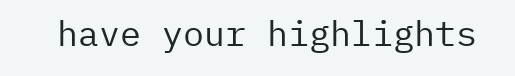have your highlights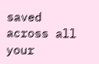saved across all your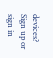devices? Sign up or sign in